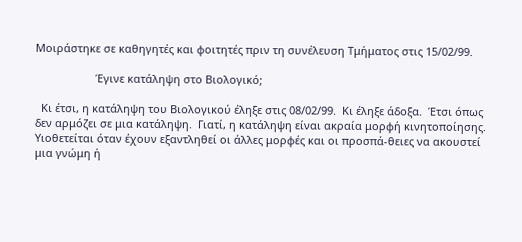Μοιράστηκε σε καθηγητές και φοιτητές πριν τη συνέλευση Τμήματος στις 15/02/99.

                    Έγινε κατάληψη στο Βιολογικό;

  Κι έτσι, η κατάληψη του Βιολογικού έληξε στις 08/02/99.  Κι έληξε άδοξα.  Έτσι όπως δεν αρμόζει σε μια κατάληψη.  Γιατί, η κατάληψη είναι ακραία μορφή κινητοποίησης.  Υιοθετείται όταν έχουν εξαντληθεί οι άλλες μορφές και οι προσπά-θειες να ακουστεί μια γνώμη ή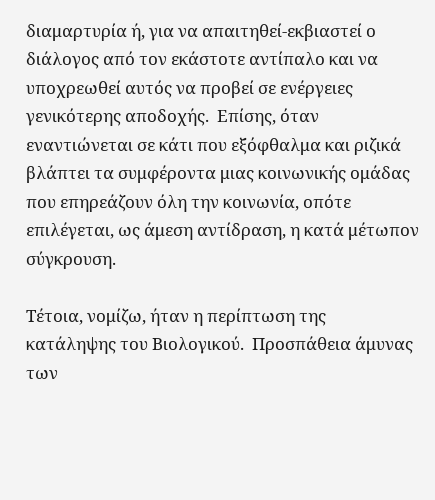διαμαρτυρία ή, για να απαιτηθεί-εκβιαστεί ο διάλογος από τον εκάστοτε αντίπαλο και να  υποχρεωθεί αυτός να προβεί σε ενέργειες γενικότερης αποδοχής.  Επίσης, όταν εναντιώνεται σε κάτι που εξόφθαλμα και ριζικά βλάπτει τα συμφέροντα μιας κοινωνικής ομάδας που επηρεάζουν όλη την κοινωνία, οπότε επιλέγεται, ως άμεση αντίδραση, η κατά μέτωπον σύγκρουση.

Τέτοια, νομίζω, ήταν η περίπτωση της κατάληψης του Βιολογικού.  Προσπάθεια άμυνας των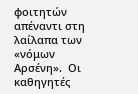φοιτητών απέναντι στη λαίλαπα των «νόμων Αρσένη».  Οι καθηγητές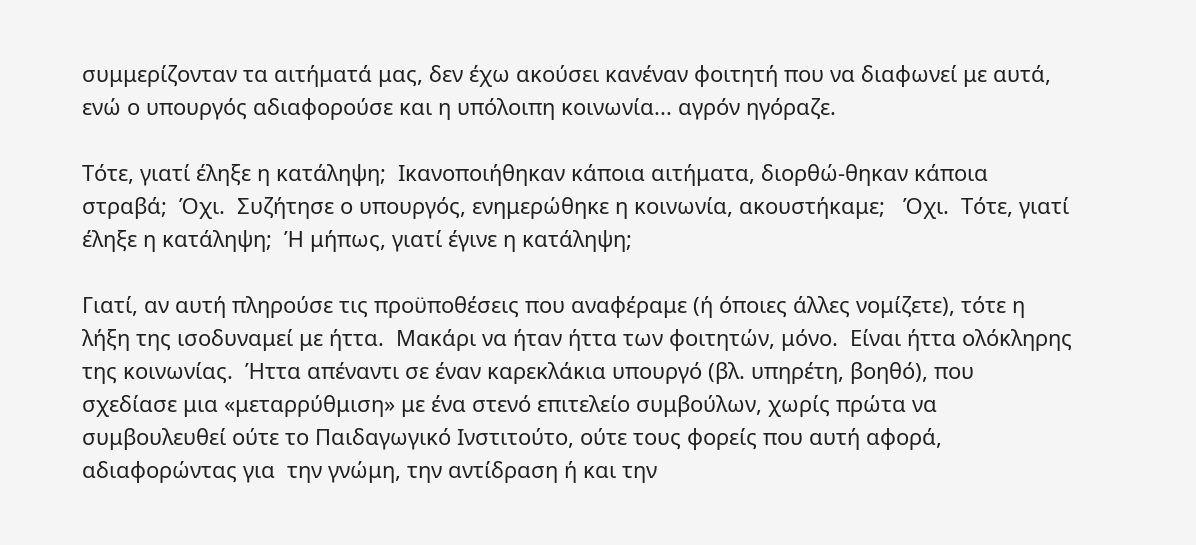συμμερίζονταν τα αιτήματά μας, δεν έχω ακούσει κανέναν φοιτητή που να διαφωνεί με αυτά, ενώ ο υπουργός αδιαφορούσε και η υπόλοιπη κοινωνία... αγρόν ηγόραζε.

Τότε, γιατί έληξε η κατάληψη;  Ικανοποιήθηκαν κάποια αιτήματα, διορθώ-θηκαν κάποια στραβά;  Όχι.  Συζήτησε ο υπουργός, ενημερώθηκε η κοινωνία, ακουστήκαμε;   Όχι.  Τότε, γιατί έληξε η κατάληψη;  Ή μήπως, γιατί έγινε η κατάληψη;

Γιατί, αν αυτή πληρούσε τις προϋποθέσεις που αναφέραμε (ή όποιες άλλες νομίζετε), τότε η λήξη της ισοδυναμεί με ήττα.  Μακάρι να ήταν ήττα των φοιτητών, μόνο.  Είναι ήττα ολόκληρης της κοινωνίας.  Ήττα απέναντι σε έναν καρεκλάκια υπουργό (βλ. υπηρέτη, βοηθό), που σχεδίασε μια «μεταρρύθμιση» με ένα στενό επιτελείο συμβούλων, χωρίς πρώτα να συμβουλευθεί ούτε το Παιδαγωγικό Ινστιτούτο, ούτε τους φορείς που αυτή αφορά, αδιαφορώντας για  την γνώμη, την αντίδραση ή και την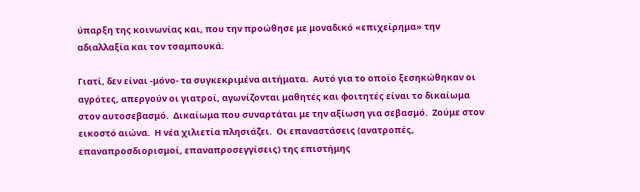ύπαρξη της κοινωνίας και, που την προώθησε με μοναδικό «επιχείρημα» την αδιαλλαξία και τον τσαμπουκά.

Γιατί, δεν είναι -μόνο- τα συγκεκριμένα αιτήματα.  Αυτό για το οποίο ξεσηκώθηκαν οι αγρότες, απεργούν οι γιατροί, αγωνίζονται μαθητές και φοιτητές είναι το δικαίωμα στον αυτοσεβασμό.  Δικαίωμα που συναρτάται με την αξίωση για σεβασμό.  Ζούμε στον εικοστό αιώνα.  Η νέα χιλιετία πλησιάζει.  Οι επαναστάσεις (ανατροπές, επαναπροσδιορισμοί, επαναπροσεγγίσεις) της επιστήμης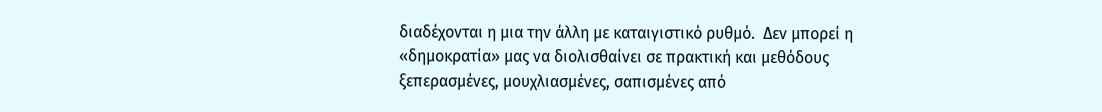διαδέχονται η μια την άλλη με καταιγιστικό ρυθμό.  Δεν μπορεί η «δημοκρατία» μας να διολισθαίνει σε πρακτική και μεθόδους ξεπερασμένες, μουχλιασμένες, σαπισμένες από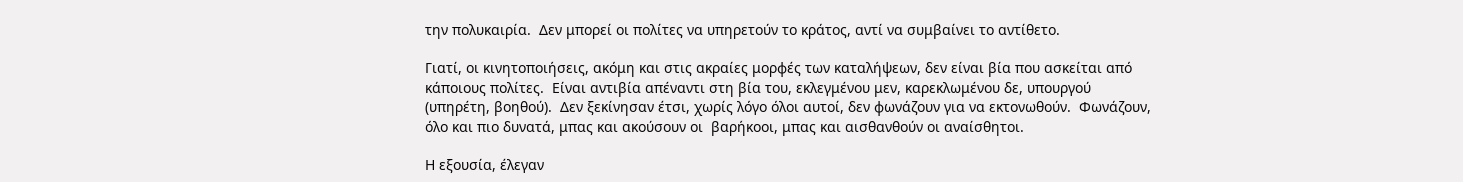την πολυκαιρία.  Δεν μπορεί οι πολίτες να υπηρετούν το κράτος, αντί να συμβαίνει το αντίθετο.

Γιατί, οι κινητοποιήσεις, ακόμη και στις ακραίες μορφές των καταλήψεων, δεν είναι βία που ασκείται από κάποιους πολίτες.  Είναι αντιβία απέναντι στη βία του, εκλεγμένου μεν, καρεκλωμένου δε, υπουργού (υπηρέτη, βοηθού).  Δεν ξεκίνησαν έτσι, χωρίς λόγο όλοι αυτοί, δεν φωνάζουν για να εκτονωθούν.  Φωνάζουν, όλο και πιο δυνατά, μπας και ακούσουν οι  βαρήκοοι, μπας και αισθανθούν οι αναίσθητοι.

Η εξουσία, έλεγαν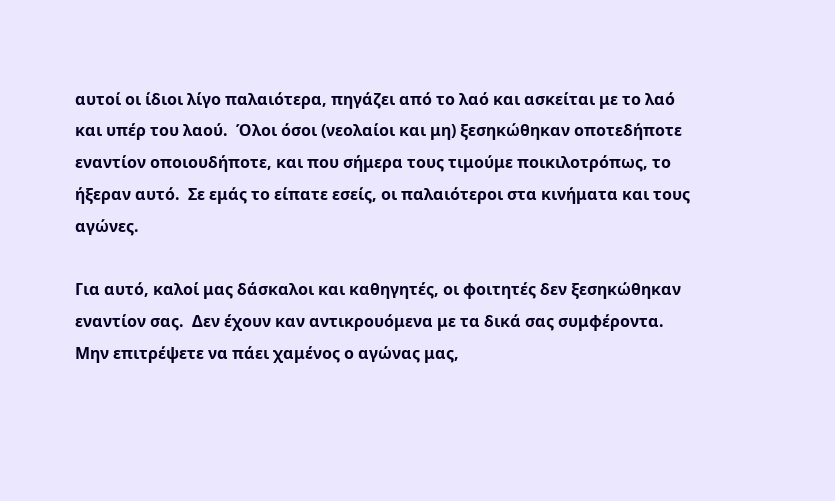αυτοί οι ίδιοι λίγο παλαιότερα, πηγάζει από το λαό και ασκείται με το λαό και υπέρ του λαού.  Όλοι όσοι (νεολαίοι και μη) ξεσηκώθηκαν οποτεδήποτε εναντίον οποιουδήποτε, και που σήμερα τους τιμούμε ποικιλοτρόπως, το ήξεραν αυτό.  Σε εμάς το είπατε εσείς, οι παλαιότεροι στα κινήματα και τους αγώνες.

Για αυτό, καλοί μας δάσκαλοι και καθηγητές, οι φοιτητές δεν ξεσηκώθηκαν εναντίον σας.  Δεν έχουν καν αντικρουόμενα με τα δικά σας συμφέροντα.  Μην επιτρέψετε να πάει χαμένος ο αγώνας μας,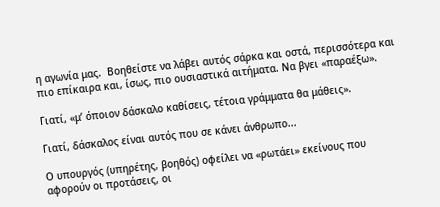η αγωνία μας.  Βοηθείστε να λάβει αυτός σάρκα και οστά, περισσότερα και πιο επίκαιρα και, ίσως, πιο ουσιαστικά αιτήματα. Να βγει «παραέξω».

Γιατί, «μ’ όποιον δάσκαλο καθίσεις, τέτοια γράμματα θα μάθεις».

Γιατί, δάσκαλος είναι αυτός που σε κάνει άνθρωπο...

Ο υπουργός (υπηρέτης, βοηθός) οφείλει να «ρωτάει» εκείνους που αφορούν οι προτάσεις, οι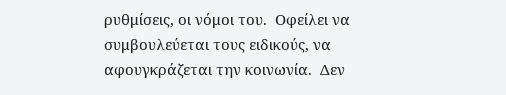ρυθμίσεις, οι νόμοι του.  Οφείλει να συμβουλεύεται τους ειδικούς, να αφουγκράζεται την κοινωνία.  Δεν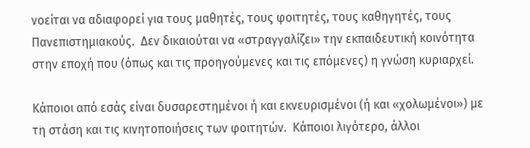νοείται να αδιαφορεί για τους μαθητές, τους φοιτητές, τους καθηγητές, τους Πανεπιστημιακούς.  Δεν δικαιούται να «στραγγαλίζει» την εκπαιδευτική κοινότητα στην εποχή που (όπως και τις προηγούμενες και τις επόμενες) η γνώση κυριαρχεί.

Κάποιοι από εσάς είναι δυσαρεστημένοι ή και εκνευρισμένοι (ή και «χολωμένοι») με τη στάση και τις κινητοποιήσεις των φοιτητών.  Κάποιοι λιγότερο, άλλοι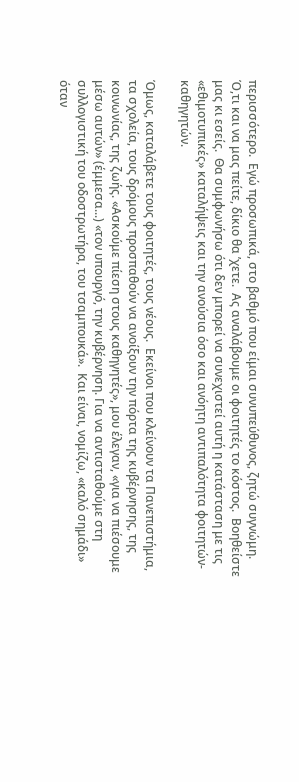περισσότερο.  Εγώ προσωπικά, στο βαθμό που είμαι συνυπεύθυνος, ζητώ συγνώμη.  Ό,τι και να μας πείτε, δίκιο θα ’χετε.  Ας αναλάβουμε οι φοιτητές το κόστος.  Βοηθείστε μας κι εσείς.  Θα συμφωνήσω ότι δεν μπορεί να συνεχιστεί αυτή η κατάσταση με τις «εθιμοτυπικές» καταλήψεις και την ανούσια όσο και ανόητη αντιπαλότητα φοιτητών-καθηγητών.

Όμως, καταλάβετε τους φοιτητές, τους νέους.  Εκείνοι που κλείνουν τα Πανεπιστήμια, τα σχολεία, τους δρόμους προσπαθούν να ανοίξουν την πόρτα της κυβέρνησης, της κοινωνίας, της ζωής. «Ασκούμε πίεση στους καθηγητές», μου έλεγαν, «για να πιέσουμε μέσω αυτών» (έμμεσα...) «τον υπουργό, την κυβέρνηση. Για να αντισταθούμε στη συλλογιστική του οδοστρωτήρα, του τσαμπουκά».  Και είναι, νομίζω, «καλό σημάδι» όταν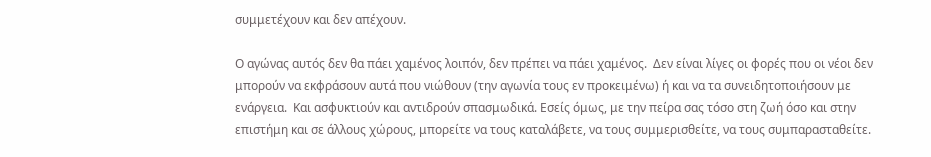συμμετέχουν και δεν απέχουν.

Ο αγώνας αυτός δεν θα πάει χαμένος λοιπόν, δεν πρέπει να πάει χαμένος.  Δεν είναι λίγες οι φορές που οι νέοι δεν μπορούν να εκφράσουν αυτά που νιώθουν (την αγωνία τους εν προκειμένω) ή και να τα συνειδητοποιήσουν με ενάργεια.  Και ασφυκτιούν και αντιδρούν σπασμωδικά. Εσείς όμως, με την πείρα σας τόσο στη ζωή όσο και στην επιστήμη και σε άλλους χώρους, μπορείτε να τους καταλάβετε, να τους συμμερισθείτε, να τους συμπαρασταθείτε.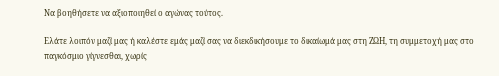Να βοηθήσετε να αξιοποιηθεί ο αγώνας τούτος.

Ελάτε λοιπόν μαζί μας ή καλέστε εμάς μαζί σας να διεκδικήσουμε το δικαίωμά μας στη ΖΩΗ, τη συμμετοχή μας στο παγκόσμιο γίγνεσθαι, χωρίς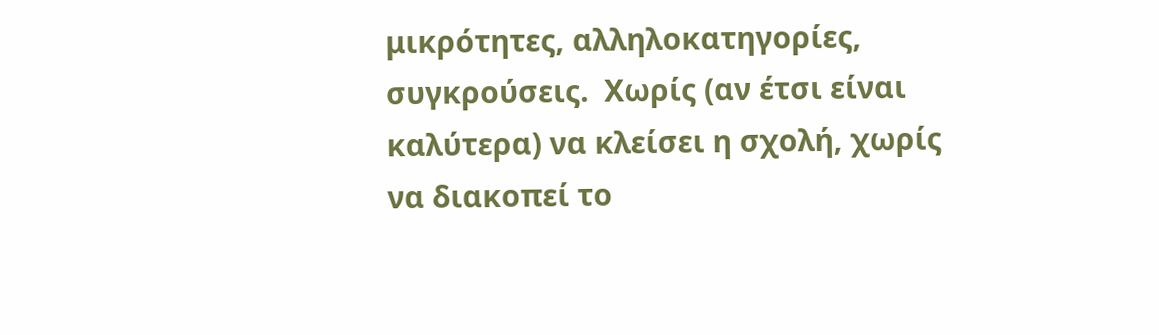μικρότητες, αλληλοκατηγορίες, συγκρούσεις.  Χωρίς (αν έτσι είναι καλύτερα) να κλείσει η σχολή, χωρίς να διακοπεί το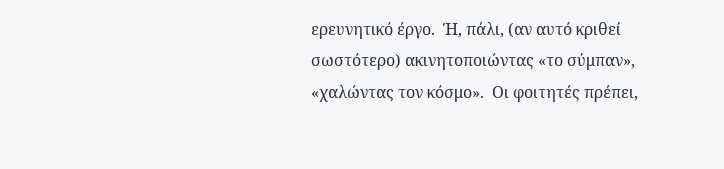ερευνητικό έργο.  Ή, πάλι, (αν αυτό κριθεί σωστότερο) ακινητοποιώντας «το σύμπαν», «χαλώντας τον κόσμο».  Οι φοιτητές πρέπει,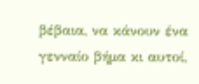βέβαια, να κάνουν ένα γενναίο βήμα κι αυτοί,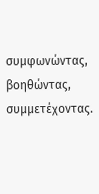συμφωνώντας, βοηθώντας, συμμετέχοντας.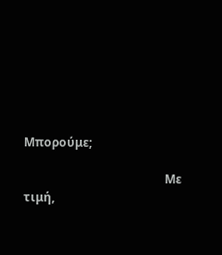Μπορούμε;

                                               Με τιμή,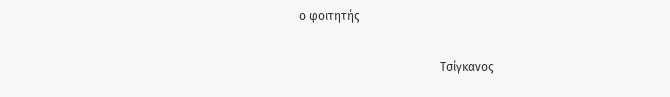ο φοιτητής

                                               Τσίγκανος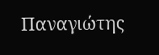Παναγιώτης